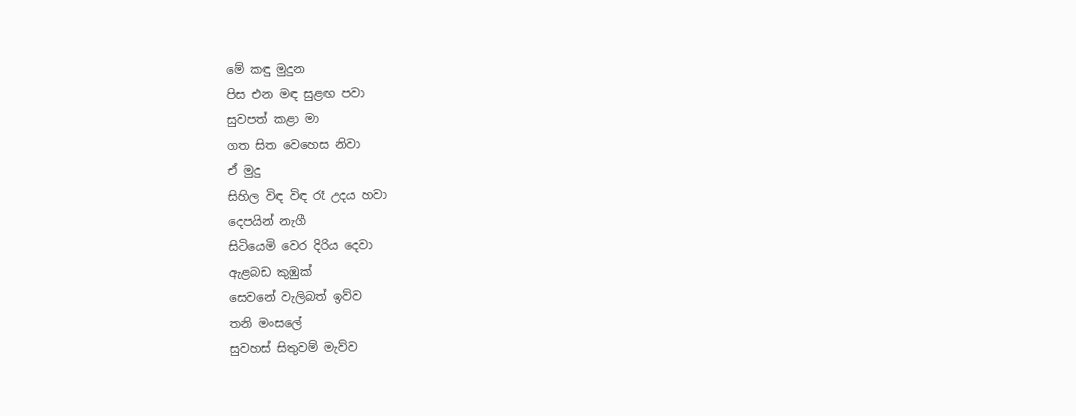මේ කඳු මුදුන
පිස එන මඳ සුළඟ පවා
සුවපත් කළා මා
ගත සිත වෙහෙස නිවා
ඒ මුදු
සිහිල විඳ විඳ රෑ උදය හවා
දෙපයින් නැගී
සිටියෙමි වෙර දිරිය දෙවා
ඇළබඩ කුඹුක්
සෙවනේ වැලිබත් ඉව්ව
තනි මංසලේ
සුවහස් සිතුවම් මැව්ව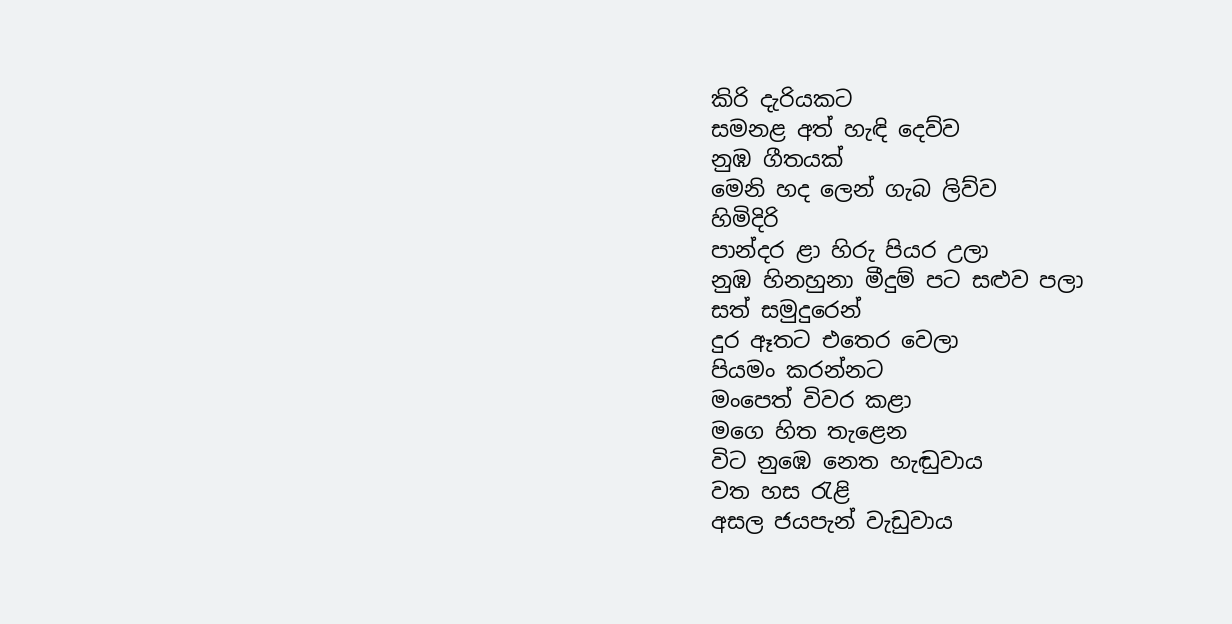කිරි දැරියකට
සමනළ අත් හැඳි දෙව්ව
නුඹ ගීතයක්
මෙනි හද ලෙන් ගැබ ලිව්ව
හිමිදිරි
පාන්දර ළා හිරු පියර උලා
නුඹ හිනහුනා මීදුම් පට සළුව පලා
සත් සමුදුරෙන්
දුර ඈතට එතෙර වෙලා
පියමං කරන්නට
මංපෙත් විවර කළා
මගෙ හිත තැළෙන
විට නුඹෙ නෙත හැඬුවාය
වත හස රැළි
අසල ජයපැන් වැඩුවාය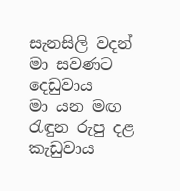සැනසිලි වදන්
මා සවණට දෙඩුවාය
මා යන මඟ
රැඳුන රුපු දළ කැඩුවාය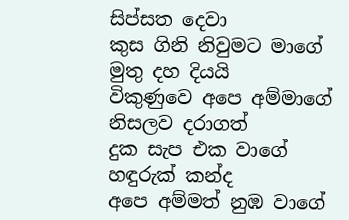සිප්සත දෙවා
කුස ගිනි නිවුමට මාගේ
මුතු දහ දියයි
විකුණුවෙ අපෙ අම්මාගේ
නිසලව දරාගත්
දුක සැප එක වාගේ
හඳුරුක් කන්ද
අපෙ අම්මත් නුඹ වාගේ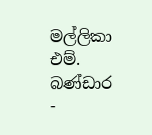මල්ලිකා එම්. බණ්ඩාර -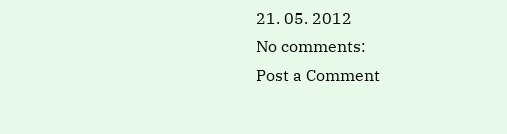21. 05. 2012
No comments:
Post a Comment